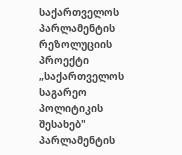საქართველოს პარლამენტის რეზოლუციის პროექტი „საქართველოს საგარეო პოლიტიკის შესახებ" პარლამენტის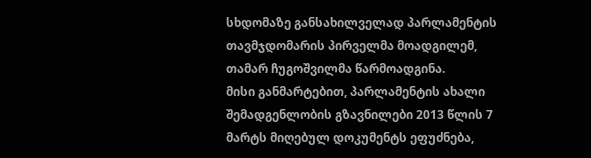სხდომაზე განსახილველად პარლამენტის თავმჯდომარის პირველმა მოადგილემ, თამარ ჩუგოშვილმა წარმოადგინა.
მისი განმარტებით, პარლამენტის ახალი შემადგენლობის გზავნილები 2013 წლის 7 მარტს მიღებულ დოკუმენტს ეფუძნება,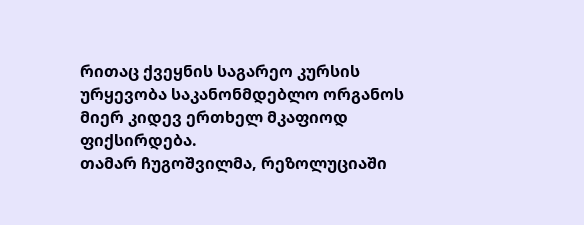რითაც ქვეყნის საგარეო კურსის ურყევობა საკანონმდებლო ორგანოს მიერ კიდევ ერთხელ მკაფიოდ ფიქსირდება.
თამარ ჩუგოშვილმა, რეზოლუციაში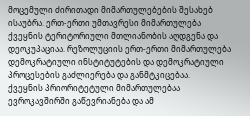მოცემული ძირითადი მიმართულებების შესახებ ისაუბრა. ერთ-ერთი უმთავრესი მიმართულება ქვეყნის ტერიტორიული მთლიანობის აღდგენა და დეოკუპაციაა. რეზოლუციის ერთ-ერთი მიმართულება დემოკრატიული ინსტიტუტების და დემოკრატიული პროცესების გაძლიერება და განმტკიცებაა.
ქვეყნის პრიორიტეტული მიმართულებაა ევროკავშირში გაწევრიანება და ამ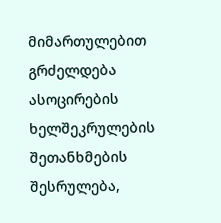მიმართულებით გრძელდება ასოცირების ხელშეკრულების შეთანხმების შესრულება,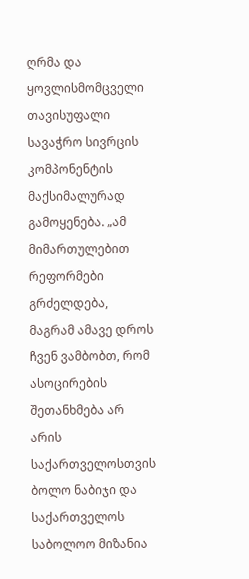ღრმა და ყოვლისმომცველი თავისუფალი სავაჭრო სივრცის კომპონენტის მაქსიმალურად გამოყენება. „ამ მიმართულებით რეფორმები გრძელდება, მაგრამ ამავე დროს ჩვენ ვამბობთ, რომ ასოცირების შეთანხმება არ არის საქართველოსთვის ბოლო ნაბიჯი და საქართველოს საბოლოო მიზანია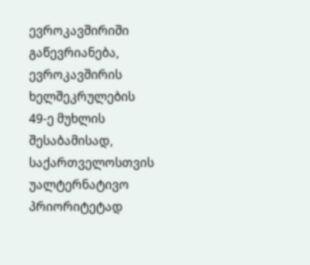ევროკავშირიში გაწევრიანება, ევროკავშირის ხელშეკრულების 49-ე მუხლის შესაბამისად, საქართველოსთვის უალტერნატივო პრიორიტეტად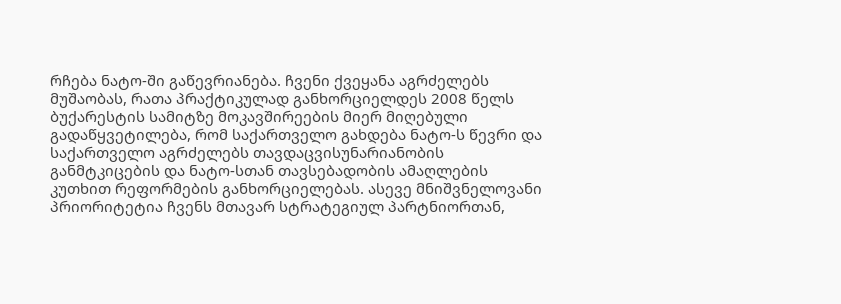რჩება ნატო-ში გაწევრიანება. ჩვენი ქვეყანა აგრძელებს მუშაობას, რათა პრაქტიკულად განხორციელდეს 2008 წელს ბუქარესტის სამიტზე მოკავშირეების მიერ მიღებული გადაწყვეტილება, რომ საქართველო გახდება ნატო-ს წევრი და საქართველო აგრძელებს თავდაცვისუნარიანობის განმტკიცების და ნატო-სთან თავსებადობის ამაღლების კუთხით რეფორმების განხორციელებას. ასევე მნიშვნელოვანი პრიორიტეტია ჩვენს მთავარ სტრატეგიულ პარტნიორთან,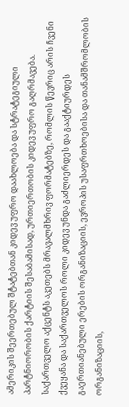ამერიკის შეერთებულ შტატებთან კიდევ უფრო დაახლოება და სტრატეგიული პარტნიორობის ქარტიის შესაბამისად, ურთიერთობის კიდევ უფრო გაღრმავება.
საქართველო აქცენტს აკეთებს მრავალმხრივ ფორმატებზე, რომლის წევრიც არის ჩვენი ქვეყანა და საქართველოს როლი კიდევ უნდა გაძლიერდეს და გააქტიურდეს გაერთიანებული ერების ორგანიზაციის, ევროპის უსაფრთხოებისა და თანამშრომლობის ორგანიზაციის,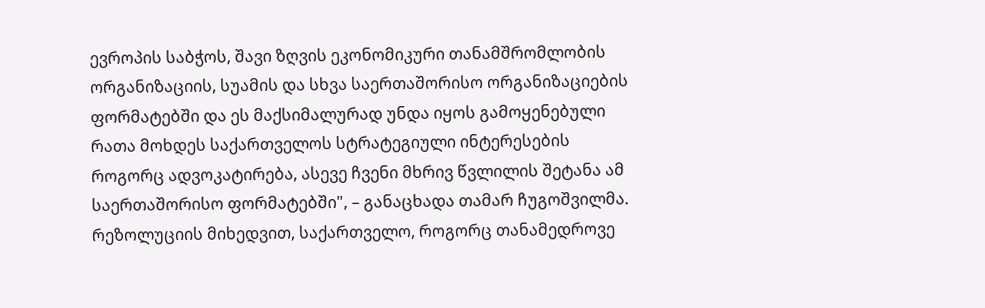ევროპის საბჭოს, შავი ზღვის ეკონომიკური თანამშრომლობის ორგანიზაციის, სუამის და სხვა საერთაშორისო ორგანიზაციების ფორმატებში და ეს მაქსიმალურად უნდა იყოს გამოყენებული რათა მოხდეს საქართველოს სტრატეგიული ინტერესების როგორც ადვოკატირება, ასევე ჩვენი მხრივ წვლილის შეტანა ამ საერთაშორისო ფორმატებში", – განაცხადა თამარ ჩუგოშვილმა.
რეზოლუციის მიხედვით, საქართველო, როგორც თანამედროვე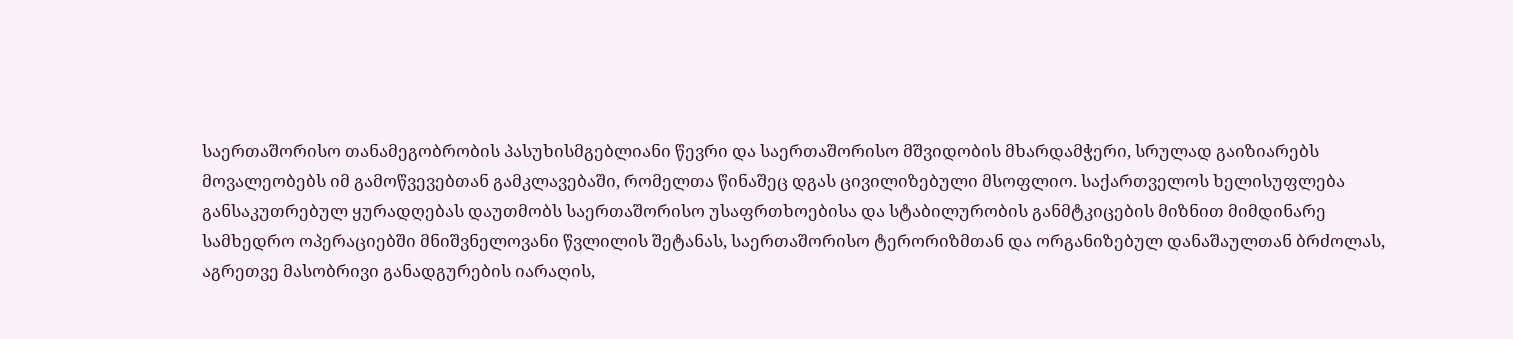საერთაშორისო თანამეგობრობის პასუხისმგებლიანი წევრი და საერთაშორისო მშვიდობის მხარდამჭერი, სრულად გაიზიარებს მოვალეობებს იმ გამოწვევებთან გამკლავებაში, რომელთა წინაშეც დგას ცივილიზებული მსოფლიო. საქართველოს ხელისუფლება განსაკუთრებულ ყურადღებას დაუთმობს საერთაშორისო უსაფრთხოებისა და სტაბილურობის განმტკიცების მიზნით მიმდინარე სამხედრო ოპერაციებში მნიშვნელოვანი წვლილის შეტანას, საერთაშორისო ტერორიზმთან და ორგანიზებულ დანაშაულთან ბრძოლას, აგრეთვე მასობრივი განადგურების იარაღის,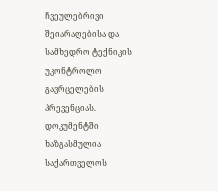ჩვეულებრივი შეიარაღებისა და სამხედრო ტექნიკის უკონტროლო გავრცელების პრევენციას.
დოკუმენტში ხაზგასმულია საქართველოს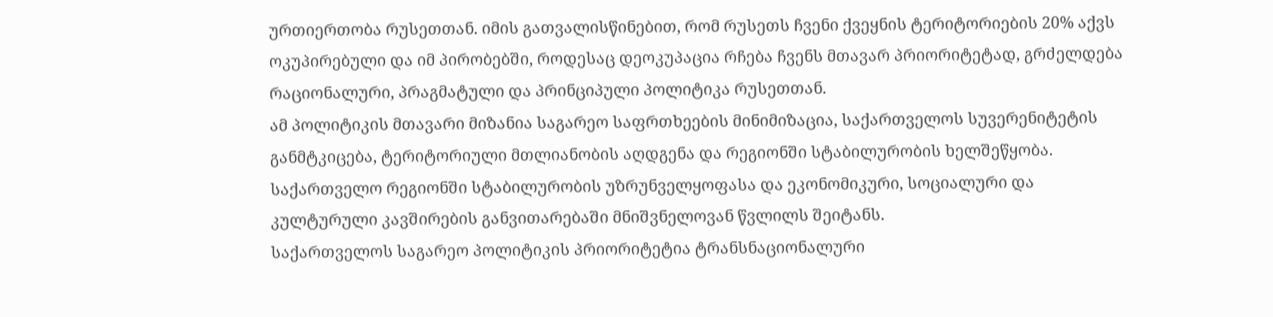ურთიერთობა რუსეთთან. იმის გათვალისწინებით, რომ რუსეთს ჩვენი ქვეყნის ტერიტორიების 20% აქვს ოკუპირებული და იმ პირობებში, როდესაც დეოკუპაცია რჩება ჩვენს მთავარ პრიორიტეტად, გრძელდება რაციონალური, პრაგმატული და პრინციპული პოლიტიკა რუსეთთან.
ამ პოლიტიკის მთავარი მიზანია საგარეო საფრთხეების მინიმიზაცია, საქართველოს სუვერენიტეტის განმტკიცება, ტერიტორიული მთლიანობის აღდგენა და რეგიონში სტაბილურობის ხელშეწყობა.
საქართველო რეგიონში სტაბილურობის უზრუნველყოფასა და ეკონომიკური, სოციალური და კულტურული კავშირების განვითარებაში მნიშვნელოვან წვლილს შეიტანს.
საქართველოს საგარეო პოლიტიკის პრიორიტეტია ტრანსნაციონალური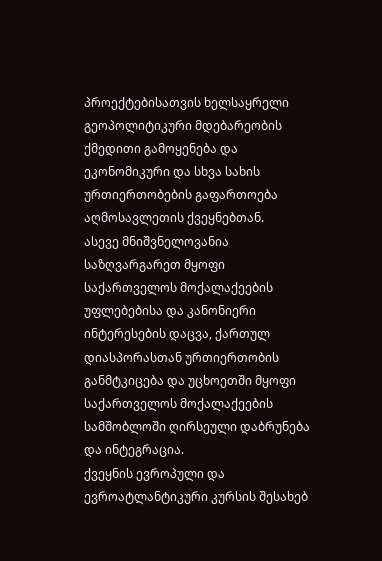პროექტებისათვის ხელსაყრელი გეოპოლიტიკური მდებარეობის ქმედითი გამოყენება და ეკონომიკური და სხვა სახის ურთიერთობების გაფართოება აღმოსავლეთის ქვეყნებთან.
ასევე მნიშვნელოვანია საზღვარგარეთ მყოფი საქართველოს მოქალაქეების უფლებებისა და კანონიერი ინტერესების დაცვა, ქართულ დიასპორასთან ურთიერთობის განმტკიცება და უცხოეთში მყოფი საქართველოს მოქალაქეების სამშობლოში ღირსეული დაბრუნება და ინტეგრაცია.
ქვეყნის ევროპული და ევროატლანტიკური კურსის შესახებ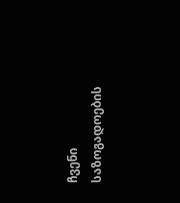ჩვენი საზოგადოების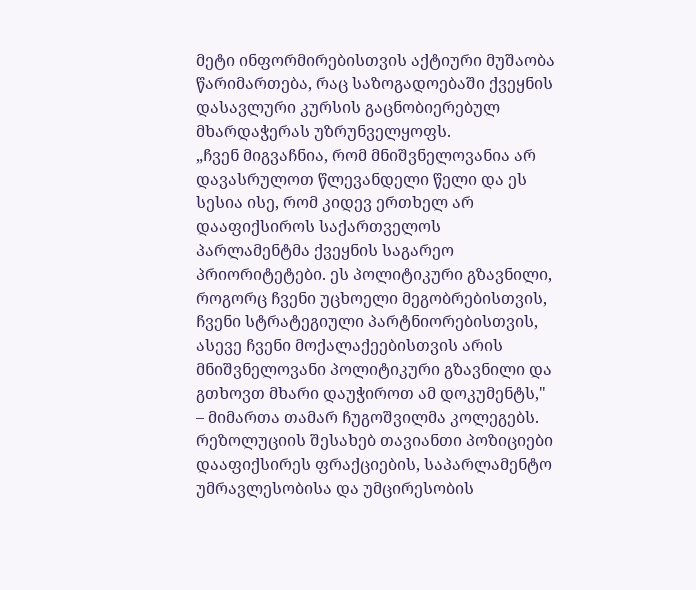მეტი ინფორმირებისთვის აქტიური მუშაობა წარიმართება, რაც საზოგადოებაში ქვეყნის დასავლური კურსის გაცნობიერებულ მხარდაჭერას უზრუნველყოფს.
„ჩვენ მიგვაჩნია, რომ მნიშვნელოვანია არ დავასრულოთ წლევანდელი წელი და ეს სესია ისე, რომ კიდევ ერთხელ არ დააფიქსიროს საქართველოს პარლამენტმა ქვეყნის საგარეო პრიორიტეტები. ეს პოლიტიკური გზავნილი, როგორც ჩვენი უცხოელი მეგობრებისთვის, ჩვენი სტრატეგიული პარტნიორებისთვის, ასევე ჩვენი მოქალაქეებისთვის არის მნიშვნელოვანი პოლიტიკური გზავნილი და გთხოვთ მხარი დაუჭიროთ ამ დოკუმენტს," – მიმართა თამარ ჩუგოშვილმა კოლეგებს.
რეზოლუციის შესახებ თავიანთი პოზიციები დააფიქსირეს ფრაქციების, საპარლამენტო უმრავლესობისა და უმცირესობის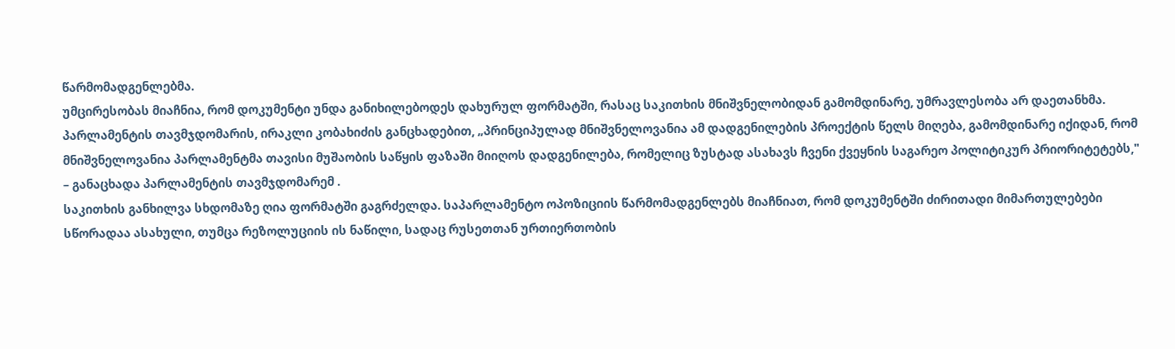წარმომადგენლებმა.
უმცირესობას მიაჩნია, რომ დოკუმენტი უნდა განიხილებოდეს დახურულ ფორმატში, რასაც საკითხის მნიშვნელობიდან გამომდინარე, უმრავლესობა არ დაეთანხმა.
პარლამენტის თავმჯდომარის, ირაკლი კობახიძის განცხადებით, „პრინციპულად მნიშვნელოვანია ამ დადგენილების პროექტის წელს მიღება, გამომდინარე იქიდან, რომ მნიშვნელოვანია პარლამენტმა თავისი მუშაობის საწყის ფაზაში მიიღოს დადგენილება, რომელიც ზუსტად ასახავს ჩვენი ქვეყნის საგარეო პოლიტიკურ პრიორიტეტებს," – განაცხადა პარლამენტის თავმჯდომარემ .
საკითხის განხილვა სხდომაზე ღია ფორმატში გაგრძელდა. საპარლამენტო ოპოზიციის წარმომადგენლებს მიაჩნიათ, რომ დოკუმენტში ძირითადი მიმართულებები სწორადაა ასახული, თუმცა რეზოლუციის ის ნაწილი, სადაც რუსეთთან ურთიერთობის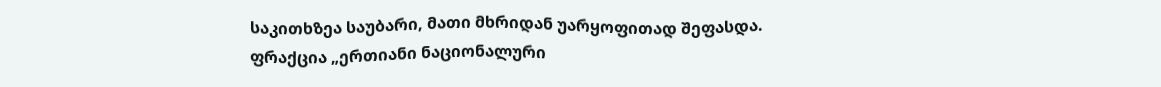საკითხზეა საუბარი, მათი მხრიდან უარყოფითად შეფასდა.
ფრაქცია „ერთიანი ნაციონალური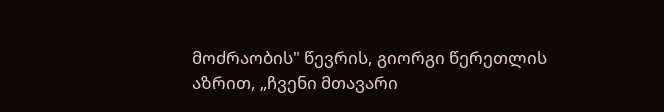მოძრაობის" წევრის, გიორგი წერეთლის აზრით, „ჩვენი მთავარი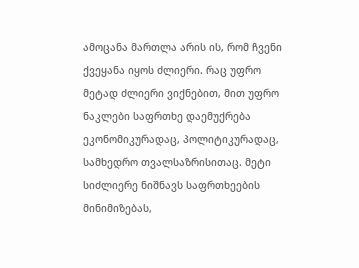ამოცანა მართლა არის ის, რომ ჩვენი ქვეყანა იყოს ძლიერი. რაც უფრო მეტად ძლიერი ვიქნებით, მით უფრო ნაკლები საფრთხე დაემუქრება ეკონომიკურადაც, პოლიტიკურადაც, სამხედრო თვალსაზრისითაც. მეტი სიძლიერე ნიშნავს საფრთხეების მინიმიზებას,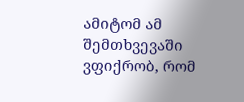ამიტომ ამ შემთხვევაში ვფიქრობ, რომ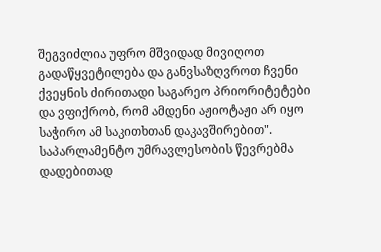შეგვიძლია უფრო მშვიდად მივიღოთ გადაწყვეტილება და განვსაზღვროთ ჩვენი ქვეყნის ძირითადი საგარეო პრიორიტეტები და ვფიქრობ, რომ ამდენი აჟიოტაჟი არ იყო საჭირო ამ საკითხთან დაკავშირებით".
საპარლამენტო უმრავლესობის წევრებმა დადებითად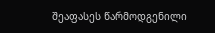შეაფასეს წარმოდგენილი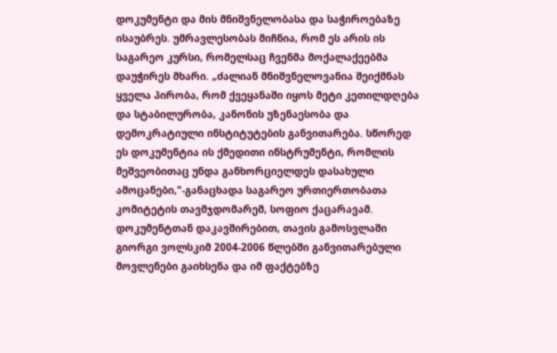დოკუმენტი და მის მნიშვნელობასა და საჭიროებაზე ისაუბრეს. უმრავლესობას მიჩნია, რომ ეს არის ის საგარეო კურსი, რომელსაც ჩვენმა მოქალაქეებმა დაუჭირეს მხარი. „ძალიან მნიშვნელოვანია შეიქმნას ყველა პირობა, რომ ქვეყანაში იყოს მეტი კეთილდღება და სტაბილურობა, კანონის უზენაესობა და დემოკრატიული ინსტიტუტების განვითარება. სწორედ ეს დოკუმენტია ის ქმედითი ინსტრუმენტი, რომლის მეშვეობითაც უნდა განხორციელდეს დასახული ამოცანები,"-განაცხადა საგარეო ურთიერთობათა კომიტეტის თავმჯდომარემ, სოფიო ქაცარავამ.
დოკუმენტთან დაკავშირებით, თავის გამოსვლაში გიორგი ვოლსკიმ 2004-2006 წლებში განვითარებული მოვლენები გაიხსენა და იმ ფაქტებზე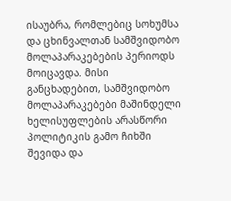ისაუბრა, რომლებიც სოხუმსა და ცხინვალთან სამშვიდობო მოლაპარაკებების პერიოდს მოიცავდა. მისი განცხადებით, სამშვიდობო მოლაპარაკებები მაშინდელი ხელისუფლების არასწორი პოლიტიკის გამო ჩიხში შევიდა და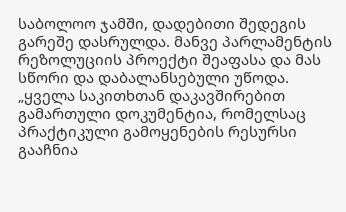საბოლოო ჯამში, დადებითი შედეგის გარეშე დასრულდა. მანვე პარლამენტის რეზოლუციის პროექტი შეაფასა და მას სწორი და დაბალანსებული უწოდა.
„ყველა საკითხთან დაკავშირებით გამართული დოკუმენტია, რომელსაც პრაქტიკული გამოყენების რესურსი გააჩნია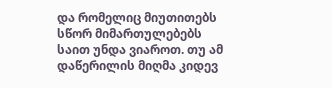და რომელიც მიუთითებს სწორ მიმართულებებს საით უნდა ვიაროთ. თუ ამ დაწერილის მიღმა კიდევ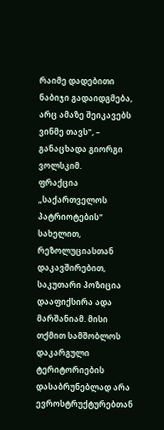რაიმე დადებითი ნაბიჯი გადაიდგმება, არც ამაზე შეიკავებს ვინმე თავს", – განაცხადა გიორგი ვოლსკიმ.
ფრაქცია „საქართველოს პატრიოტების" სახელით, რეზოლუციასთან დაკავშირებით, საკუთარი პოზიცია დააფიქსირა ადა მარშანიამ. მისი თქმით სამშობლოს დაკარგული ტერიტორიების დასაბრუნებლად არა ევროსტრუქტურებთან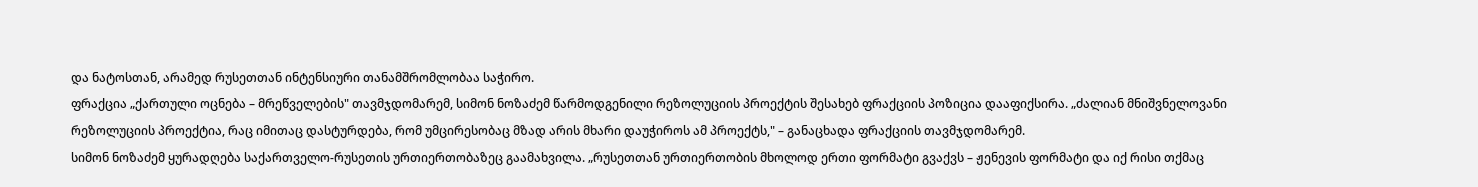და ნატოსთან, არამედ რუსეთთან ინტენსიური თანამშრომლობაა საჭირო.
ფრაქცია „ქართული ოცნება – მრეწველების" თავმჯდომარემ, სიმონ ნოზაძემ წარმოდგენილი რეზოლუციის პროექტის შესახებ ფრაქციის პოზიცია დააფიქსირა. „ძალიან მნიშვნელოვანი რეზოლუციის პროექტია, რაც იმითაც დასტურდება, რომ უმცირესობაც მზად არის მხარი დაუჭიროს ამ პროექტს," – განაცხადა ფრაქციის თავმჯდომარემ.
სიმონ ნოზაძემ ყურადღება საქართველო-რუსეთის ურთიერთობაზეც გაამახვილა. „რუსეთთან ურთიერთობის მხოლოდ ერთი ფორმატი გვაქვს – ჟენევის ფორმატი და იქ რისი თქმაც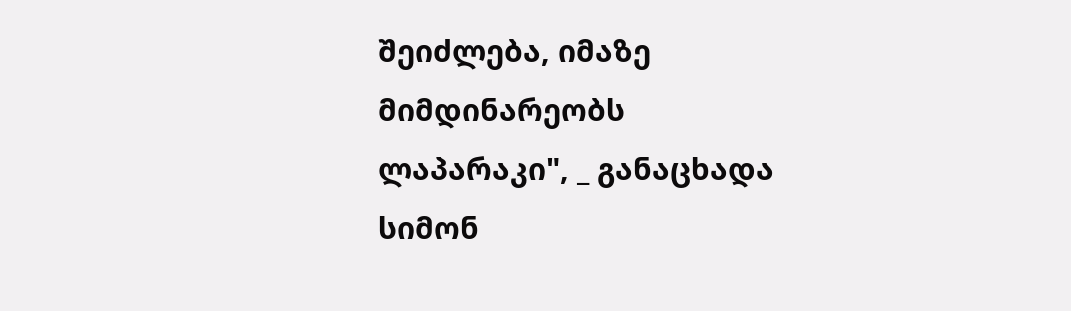შეიძლება, იმაზე მიმდინარეობს ლაპარაკი", _ განაცხადა სიმონ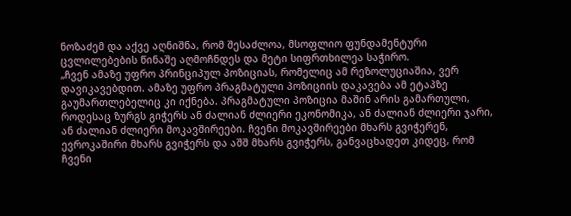ნოზაძემ და აქვე აღნიშნა, რომ შესაძლოა, მსოფლიო ფუნდამენტური ცვლილებების წინაშე აღმოჩნდეს და მეტი სიფრთხილეა საჭირო.
„ჩვენ ამაზე უფრო პრინციპულ პოზიციას, რომელიც ამ რეზოლუციაშია, ვერ დავიკავებდით. ამაზე უფრო პრაგმატული პოზიციის დაკავება ამ ეტაპზე გაუმართლებელიც კი იქნება. პრაგმატული პოზიცია მაშინ არის გამართული, როდესაც ზურგს გიჭერს ან ძალიან ძლიერი ეკონომიკა, ან ძალიან ძლიერი ჯარი, ან ძალიან ძლიერი მოკავშირეები. ჩვენი მოკავშირეები მხარს გვიჭერენ, ევროკაშირი მხარს გვიჭერს და აშშ მხარს გვიჭერს, განვაცხადეთ კიდეც, რომ ჩვენი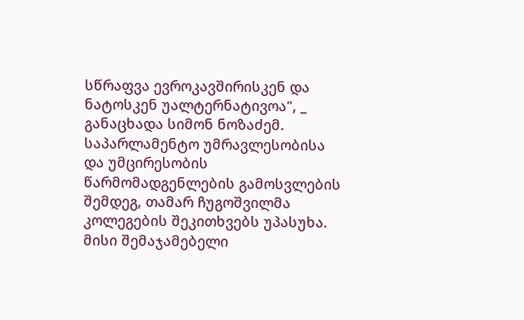სწრაფვა ევროკავშირისკენ და ნატოსკენ უალტერნატივოა", _ განაცხადა სიმონ ნოზაძემ.
საპარლამენტო უმრავლესობისა და უმცირესობის წარმომადგენლების გამოსვლების შემდეგ, თამარ ჩუგოშვილმა კოლეგების შეკითხვებს უპასუხა.
მისი შემაჯამებელი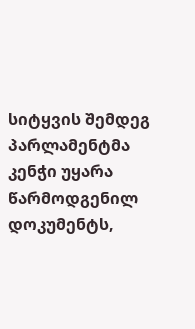სიტყვის შემდეგ პარლამენტმა კენჭი უყარა წარმოდგენილ დოკუმენტს,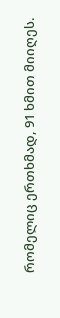რომელიც ერთხმად, 91 ხმით მიიღეს.